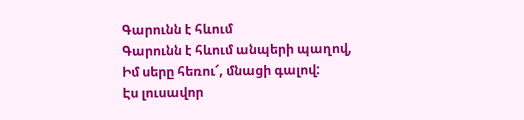Գարունն է հևում
Գարունն է հևում անպերի պաղով,
Իմ սերը հեռու՜, մնացի գալով:
Էս լուսավոր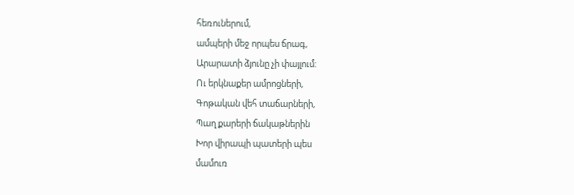հեռուներում,
ամպերի մեջ որպես ճրագ,
Արարատի ձյունը չի փայլում:
Ու երկնաքեր ամրոցների,
Գոթական վեհ տաճարների,
Պաղ քարերի ճակաթներին
Խոր վիրապի պատերի պես
մամուռ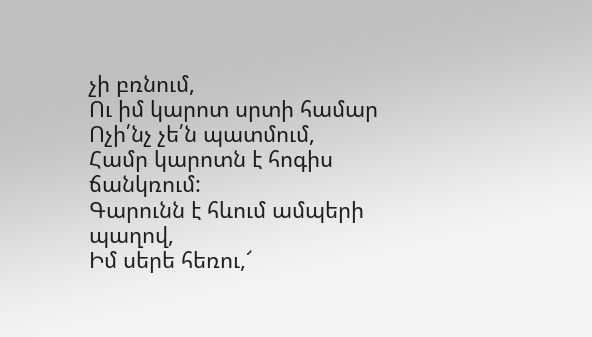չի բռնում,
Ու իմ կարոտ սրտի համար
Ոչի՛նչ չե՛ն պատմում,
Համր կարոտն է հոգիս ճանկռում:
Գարունն է հևում ամպերի պաղով,
Իմ սերե հեռու,՜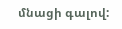մնացի գալով: